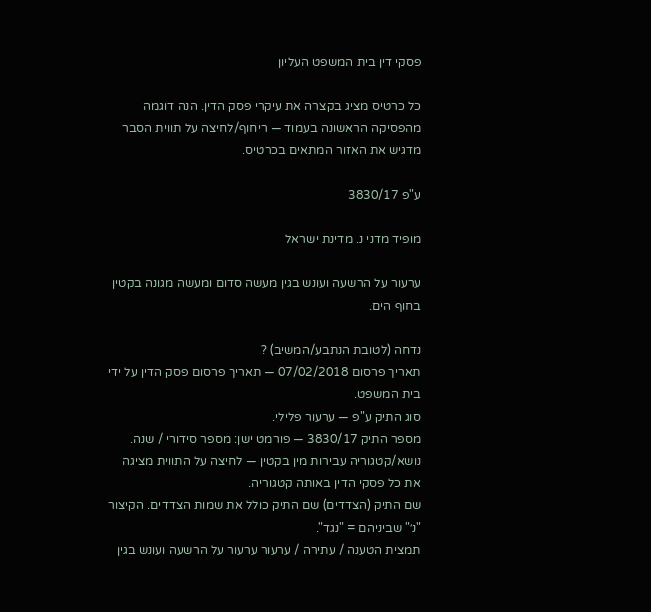פסקי דין בית המשפט העליון

כל כרטיס מציג בקצרה את עיקרי פסק הדין. הנה דוגמה מהפסיקה הראשונה בעמוד — ריחוף/לחיצה על תווית הסבר מדגיש את האזור המתאים בכרטיס.

ע"פ 3830/17

מופיד מדני נ. מדינת ישראל

ערעור על הרשעה ועונש בגין מעשה סדום ומעשה מגונה בקטין בחוף הים.

נדחה (לטובת הנתבע/המשיב) ?
תאריך פרסום 07/02/2018 — תאריך פרסום פסק הדין על ידי בית המשפט.
סוג התיק ע"פ — ערעור פלילי.
מספר התיק 3830/17 — פורמט ישן: מספר סידורי / שנה.
נושא/קטגוריה עבירות מין בקטין — לחיצה על התווית מציגה את כל פסקי הדין באותה קטגוריה.
שם התיק (הצדדים) שם התיק כולל את שמות הצדדים. הקיצור "נ׳" שביניהם = "נגד".
תמצית הטענה / עתירה / ערעור ערעור על הרשעה ועונש בגין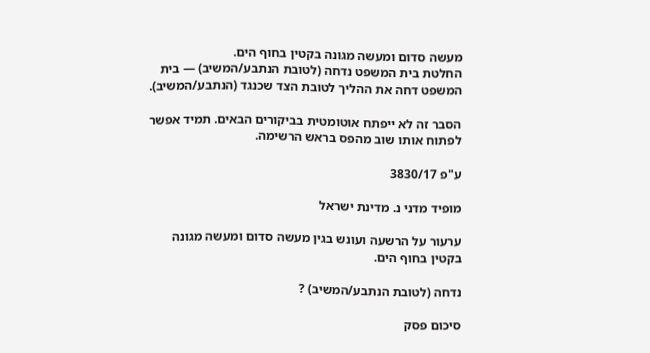מעשה סדום ומעשה מגונה בקטין בחוף הים.
החלטת בית המשפט נדחה (לטובת הנתבע/המשיב) — בית המשפט דחה את ההליך לטובת הצד שכנגד (הנתבע/המשיב).

הסבר זה לא ייפתח אוטומטית בביקורים הבאים. תמיד אפשר לפתוח אותו שוב מהפס בראש הרשימה.

ע"פ 3830/17

מופיד מדני נ. מדינת ישראל

ערעור על הרשעה ועונש בגין מעשה סדום ומעשה מגונה בקטין בחוף הים.

נדחה (לטובת הנתבע/המשיב) ?

סיכום פסק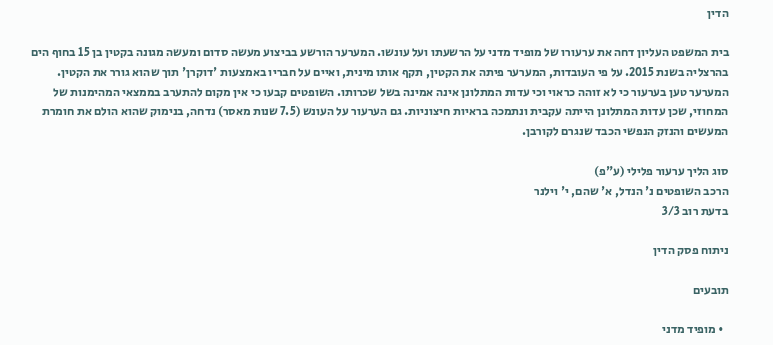הדין

בית המשפט העליון דחה את ערעורו של מופיד מדני על הרשעתו ועל עונשו. המערער הורשע בביצוע מעשה סדום ומעשה מגונה בקטין בן 15 בחוף הים בהרצליה בשנת 2015. על פי העובדות, המערער פיתה את הקטין, תקף אותו מינית, ואיים על חבריו באמצעות 'דוקרן' תוך שהוא גורר את הקטין. המערער טען בערעור כי לא זוהה כראוי וכי עדות המתלונן אינה אמינה בשל שכרותו. השופטים קבעו כי אין מקום להתערב בממצאי המהימנות של המחוזי, שכן עדות המתלונן הייתה עקבית ונתמכה בראיות חיצוניות. גם הערעור על העונש (7.5 שנות מאסר) נדחה, בנימוק שהוא הולם את חומרת המעשים והנזק הנפשי הכבד שנגרם לקורבן.

סוג הליך ערעור פלילי (ע"פ)
הרכב השופטים נ' הנדל, א' שהם, י' וילנר
בדעת רוב 3/3

ניתוח פסק הדין

תובעים

  • מופיד מדני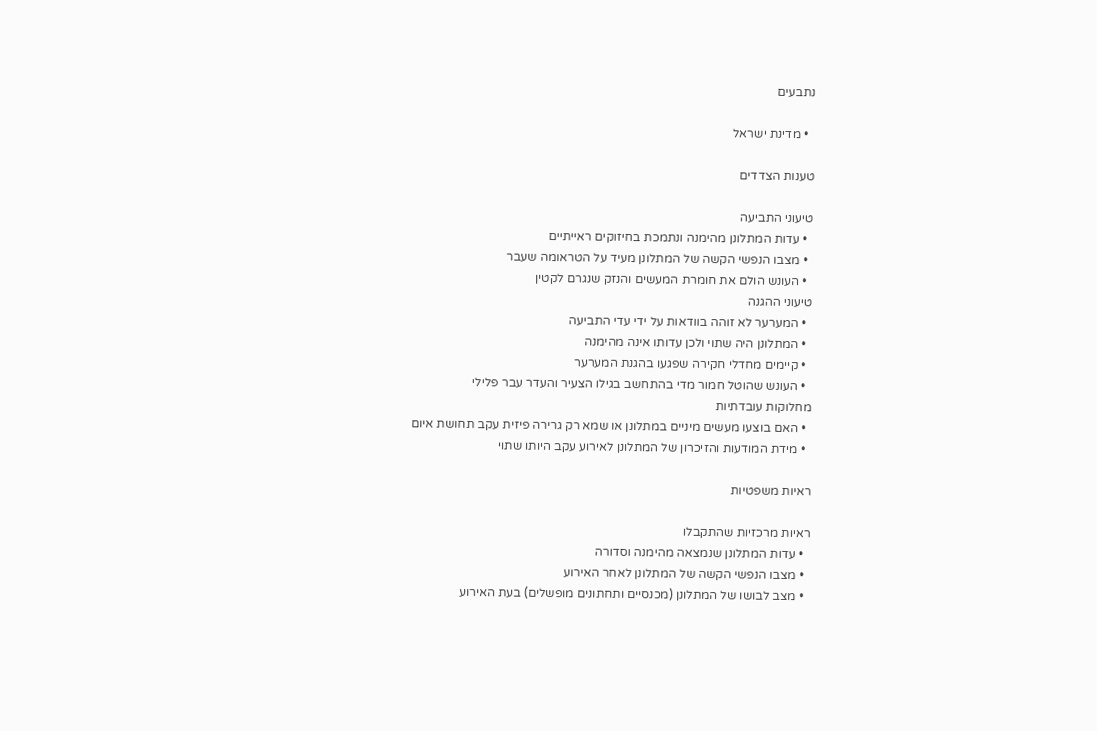נתבעים

  • מדינת ישראל

טענות הצדדים

טיעוני התביעה
  • עדות המתלונן מהימנה ונתמכת בחיזוקים ראייתיים
  • מצבו הנפשי הקשה של המתלונן מעיד על הטראומה שעבר
  • העונש הולם את חומרת המעשים והנזק שנגרם לקטין
טיעוני ההגנה
  • המערער לא זוהה בוודאות על ידי עדי התביעה
  • המתלונן היה שתוי ולכן עדותו אינה מהימנה
  • קיימים מחדלי חקירה שפגעו בהגנת המערער
  • העונש שהוטל חמור מדי בהתחשב בגילו הצעיר והעדר עבר פלילי
מחלוקות עובדתיות
  • האם בוצעו מעשים מיניים במתלונן או שמא רק גרירה פיזית עקב תחושת איום
  • מידת המודעות והזיכרון של המתלונן לאירוע עקב היותו שתוי

ראיות משפטיות

ראיות מרכזיות שהתקבלו
  • עדות המתלונן שנמצאה מהימנה וסדורה
  • מצבו הנפשי הקשה של המתלונן לאחר האירוע
  • מצב לבושו של המתלונן (מכנסיים ותחתונים מופשלים) בעת האירוע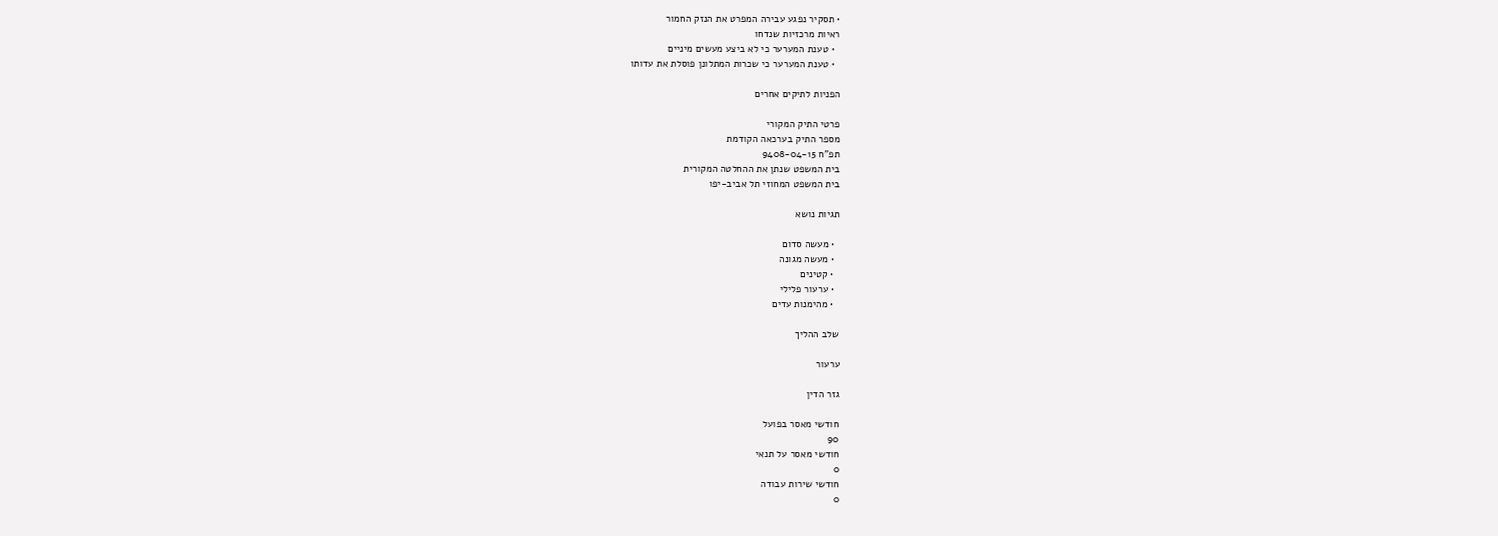• תסקיר נפגע עבירה המפרט את הנזק החמור
ראיות מרכזיות שנדחו
  • טענת המערער כי לא ביצע מעשים מיניים
  • טענת המערער כי שכרות המתלונן פוסלת את עדותו

הפניות לתיקים אחרים

פרטי התיק המקורי
מספר התיק בערכאה הקודמת
תפ"ח 9408-04-15
בית המשפט שנתן את ההחלטה המקורית
בית המשפט המחוזי תל אביב-יפו

תגיות נושא

  • מעשה סדום
  • מעשה מגונה
  • קטינים
  • ערעור פלילי
  • מהימנות עדים

שלב ההליך

ערעור

גזר הדין

חודשי מאסר בפועל
90
חודשי מאסר על תנאי
0
חודשי שירות עבודה
0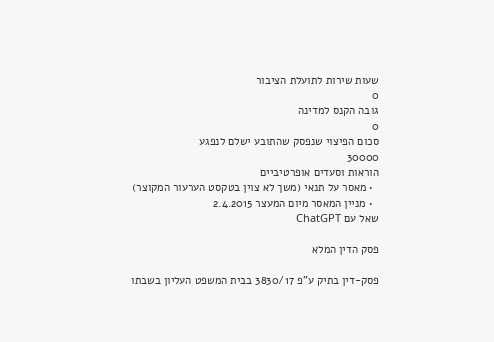שעות שירות לתועלת הציבור
0
גובה הקנס למדינה
0
סכום הפיצוי שנפסק שהתובע ישלם לנפגע
30000
הוראות וסעדים אופרטיביים
  • מאסר על תנאי (משך לא צוין בטקסט הערעור המקוצר)
  • מניין המאסר מיום המעצר 2.4.2015
שאל עם ChatGPT

פסק הדין המלא

פסק-דין בתיק ע"פ 3830/17 בבית המשפט העליון בשבתו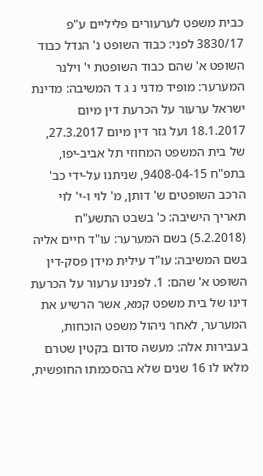כבית משפט לערעורים פליליים ע"פ 3830/17 לפני: כבוד השופט נ' הנדל כבוד השופט א' שהם כבוד השופטת י' וילנר המערער: מופיד מדני נ ג ד המשיבה: מדינת ישראל ערעור על הכרעת דין מיום 18.1.2017 ועל גזר דין מיום 27.3.2017, של בית המשפט המחוזי תל אביב-יפו, בתפ"ח 9408-04-15, שניתנו על-ידי כב' הרכב השופטים ש' דותן, מ' לוי ו-י' לוי תאריך הישיבה: כ' בשבט התשע"ח (5.2.2018) בשם המערער: עו"ד חיים אליה בשם המשיבה: עו"ד עילית מידן פסק-דין השופט א' שהם: 1. לפנינו ערעור על הכרעת דינו של בית משפט קמא, אשר הרשיע את המערער, לאחר ניהול משפט הוכחות, בעבירות אלה: מעשה סדום בקטין שטרם מלאו לו 16 שנים שלא בהסכמתו החופשית,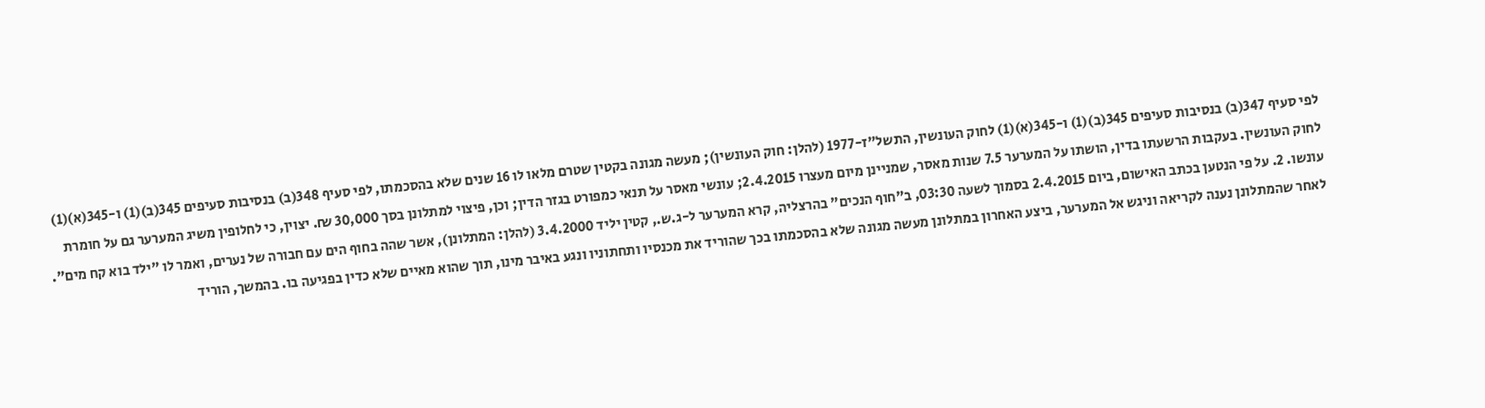לפי סעיף 347(ב) בנסיבות סעיפים 345(ב)(1) ו-345(א)(1) לחוק העונשין, התשל"ז-1977 (להלן: חוק העונשין); מעשה מגונה בקטין שטרם מלאו לו 16 שנים שלא בהסכמתו, לפי סעיף 348(ב) בנסיבות סעיפים 345(ב)(1) ו-345(א)(1) לחוק העונשין. בעקבות הרשעתו בדין, הושתו על המערער 7.5 שנות מאסר, שמניינן מיום מעצרו 2.4.2015; עונשי מאסר על תנאי כמפורט בגזר הדין; וכן, פיצוי למתלונן בסך 30,000 ₪. יצוין, כי לחלופין משיג המערער גם על חומרת עונשו. 2. על פי הנטען בכתב האישום, ביום 2.4.2015 בסמוך לשעה 03:30, ב"חוף הנכים" בהרצליה, קרא המערער ל-ג.ש., קטין יליד 3.4.2000 (להלן: המתלונן), אשר שהה בחוף הים עם חבורה של נערים, ואמר לו "ילד בוא קח מים". לאחר שהמתלונן נענה לקריאה וניגש אל המערער, ביצע האחרון במתלונן מעשה מגונה שלא בהסכמתו בכך שהוריד את מכנסיו ותחתוניו ונגע באיבר מינו, תוך שהוא מאיים שלא כדין בפגיעה בו. בהמשך, הוריד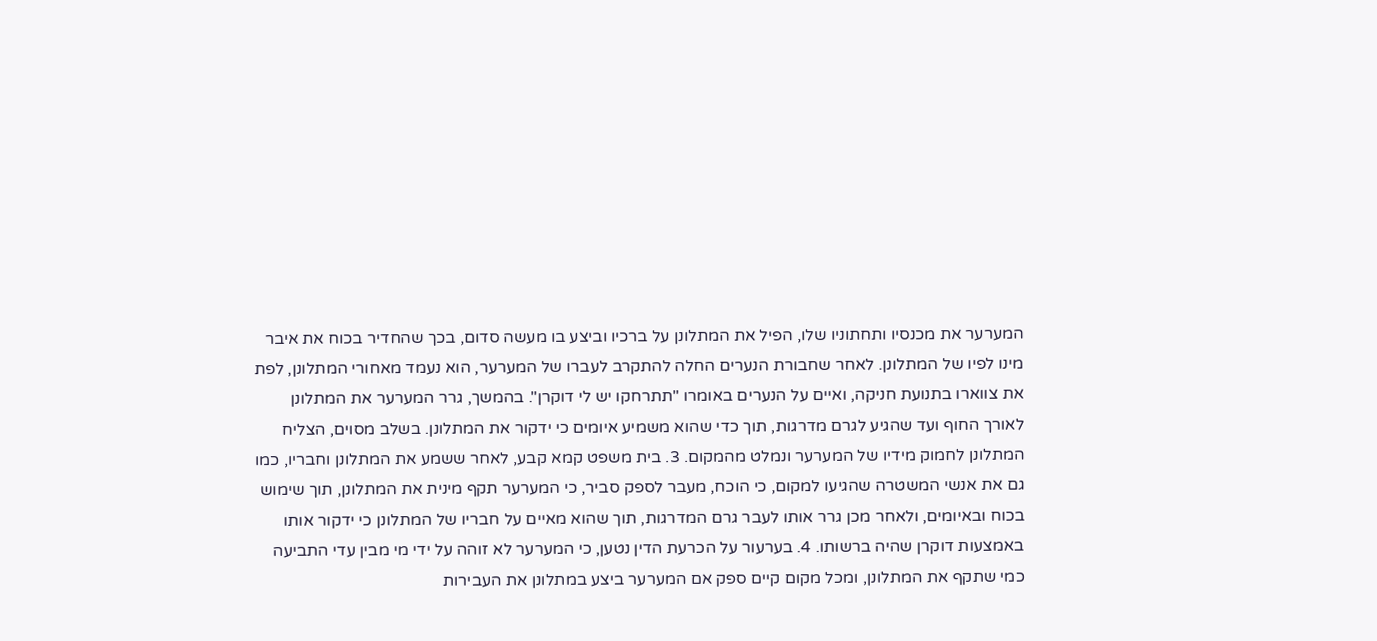המערער את מכנסיו ותחתוניו שלו, הפיל את המתלונן על ברכיו וביצע בו מעשה סדום, בכך שהחדיר בכוח את איבר מינו לפיו של המתלונן. לאחר שחבורת הנערים החלה להתקרב לעברו של המערער, הוא נעמד מאחורי המתלונן, לפת את צווארו בתנועת חניקה, ואיים על הנערים באומרו "תתרחקו יש לי דוקרן". בהמשך, גרר המערער את המתלונן לאורך החוף ועד שהגיע לגרם מדרגות, תוך כדי שהוא משמיע איומים כי ידקור את המתלונן. בשלב מסוים, הצליח המתלונן לחמוק מידיו של המערער ונמלט מהמקום. 3. בית משפט קמא קבע, לאחר ששמע את המתלונן וחבריו, כמו גם את אנשי המשטרה שהגיעו למקום, כי הוכח, מעבר לספק סביר, כי המערער תקף מינית את המתלונן, תוך שימוש בכוח ובאיומים, ולאחר מכן גרר אותו לעבר גרם המדרגות, תוך שהוא מאיים על חבריו של המתלונן כי ידקור אותו באמצעות דוקרן שהיה ברשותו. 4. בערעור על הכרעת הדין נטען, כי המערער לא זוהה על ידי מי מבין עדי התביעה כמי שתקף את המתלונן, ומכל מקום קיים ספק אם המערער ביצע במתלונן את העבירות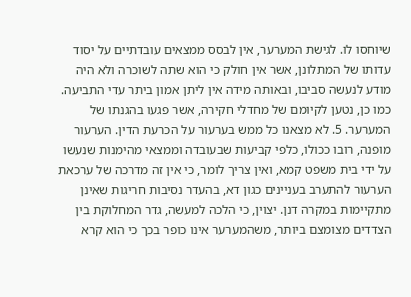שיוחסו לו. לגישת המערער, אין לבסס ממצאים עובדתיים על יסוד עדותו של המתלונן, אשר אין חולק כי הוא שתה לשוכרה ולא היה מודע לנעשה סביבו, ובאותה מידה אין ליתן אמון ביתר עדי התביעה. כמו כן, נטען לקיומם של מחדלי חקירה, אשר פגעו בהגנתו של המערער. 5. לא מצאנו כל ממש בערעור על הכרעת הדין. הערעור מופנה, רובו ככולו, כלפי קביעות שבעובדה וממצאי מהימנות שנעשו על ידי בית משפט קמא, ואין צריך לומר, כי אין זה מדרכה של ערכאת הערעור להתערב בעניינים כגון דא, בהעדר נסיבות חריגות שאינן מתקיימות במקרה דנן. יצוין, כי הלכה למעשה, גדר המחלוקת בין הצדדים מצומצם ביותר, משהמערער אינו כופר בכך כי הוא קרא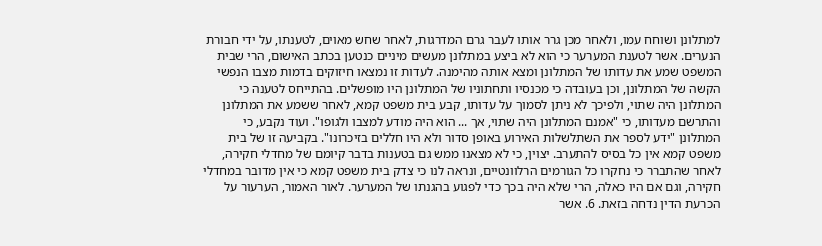למתלונן ושוחח עמו, ולאחר מכן גרר אותו לעבר גרם המדרגות, לאחר שחש מאוים, לטענתו, על ידי חבורת הנערים. אשר לטענת המערער כי הוא לא ביצע במתלונן מעשים מיניים כנטען בכתב האישום, הרי שבית המשפט שמע את עדותו של המתלונן ומצא אותה מהימנה. לעדות זו נמצאו חיזוקים בדמות מצבו הנפשי הקשה של המתלונן, וכן בעובדה כי מכנסיו ותחתוניו של המתלונן היו מופשלים. בהתייחס לטענה כי המתלונן היה שתוי, ולפיכך לא ניתן לסמוך על עדותו, קבע בית משפט קמא, לאחר ששמע את המתלונן והתרשם מעדותו, כי "אמנם המתלונן היה שתוי, אך ... הוא היה מודע למצבו ולגופו". ועוד נקבע, כי המתלונן "ידע לספר את השתלשלות האירוע באופן סדור ולא היו חללים בזיכרונו". בקביעה זו של בית משפט קמא אין כל בסיס להתערב. יצוין, כי לא מצאנו ממש גם בטענות בדבר קיומם של מחדלי חקירה, לאחר שהתברר כי נחקרו כל הגורמים הרלוונטיים, ונראה לנו כי צדק בית משפט קמא כי אין מדובר במחדלי חקירה, וגם אם היו כאלה, הרי שלא היה בכך כדי לפגוע בהגנתו של המערער. לאור האמור, הערעור על הכרעת הדין נדחה בזאת. 6. אשר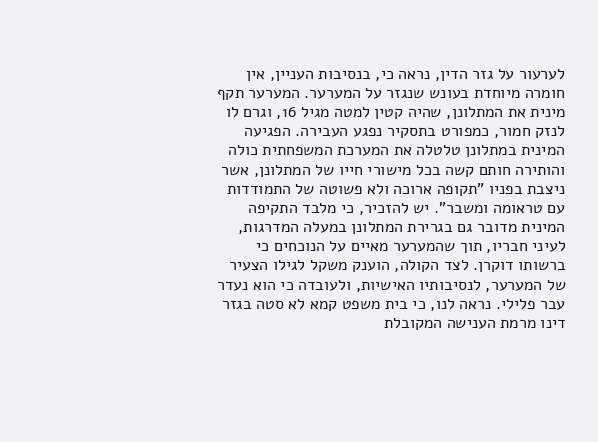לערעור על גזר הדין, נראה כי, בנסיבות העניין, אין חומרה מיוחדת בעונש שנגזר על המערער. המערער תקף מינית את המתלונן, שהיה קטין למטה מגיל 16, וגרם לו לנזק חמור, כמפורט בתסקיר נפגע העבירה. הפגיעה המינית במתלונן טלטלה את המערכת המשפחתית כולה והותירה חותם קשה בכל מישורי חייו של המתלונן, אשר ניצבת בפניו "תקופה ארוכה ולא פשוטה של התמודדות עם טראומה ומשבר". יש להזכיר, כי מלבד התקיפה המינית מדובר גם בגרירת המתלונן במעלה המדרגות, לעיני חבריו, תוך שהמערער מאיים על הנוכחים כי ברשותו דוקרן. לצד הקולה, הוענק משקל לגילו הצעיר של המערער, לנסיבותיו האישיות, ולעובדה כי הוא נעדר עבר פלילי. נראה לנו, כי בית משפט קמא לא סטה בגזר דינו מרמת הענישה המקובלת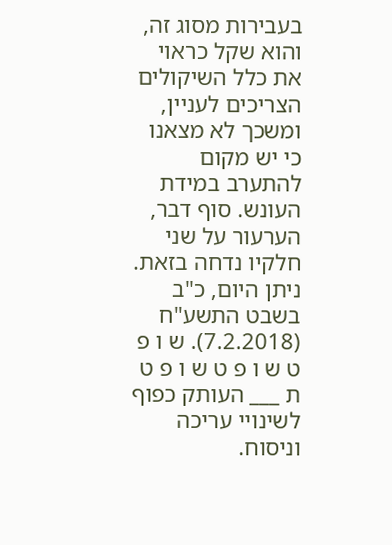בעבירות מסוג זה, והוא שקל כראוי את כלל השיקולים הצריכים לעניין, ומשכך לא מצאנו כי יש מקום להתערב במידת העונש. סוף דבר, הערעור על שני חלקיו נדחה בזאת. ניתן היום, כ"ב בשבט התשע"ח (7.2.2018). ש ו פ ט ש ו פ ט ש ו פ ט ת ___ העותק כפוף לשינויי עריכה וניסוח.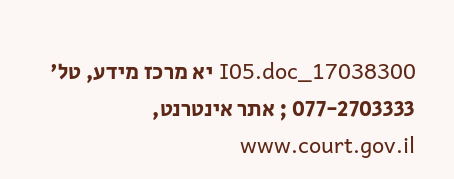17038300_I05.doc יא מרכז מידע, טל' 077-2703333 ; אתר אינטרנט, www.court.gov.il